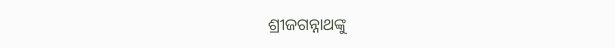ଶ୍ରୀଜଗନ୍ନାଥଙ୍କୁ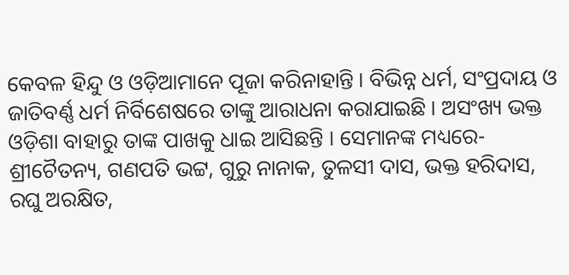କେବଳ ହିନ୍ଦୁ ଓ ଓଡ଼ିଆମାନେ ପୂଜା କରିନାହାନ୍ତି । ବିଭିନ୍ନ ଧର୍ମ, ସଂପ୍ରଦାୟ ଓ ଜାତିବର୍ଣ୍ଣ ଧର୍ମ ନିର୍ବିଶେଷରେ ତାଙ୍କୁ ଆରାଧନା କରାଯାଇଛି । ଅସଂଖ୍ୟ ଭକ୍ତ ଓଡ଼ିଶା ବାହାରୁ ତାଙ୍କ ପାଖକୁ ଧାଇ ଆସିଛନ୍ତି । ସେମାନଙ୍କ ମଧ୍ୟରେ- ଶ୍ରୀଚୈତନ୍ୟ, ଗଣପତି ଭଟ୍ଟ, ଗୁରୁ ନାନାକ, ତୁଳସୀ ଦାସ, ଭକ୍ତ ହରିଦାସ, ରଘୁ ଅରକ୍ଷିତ,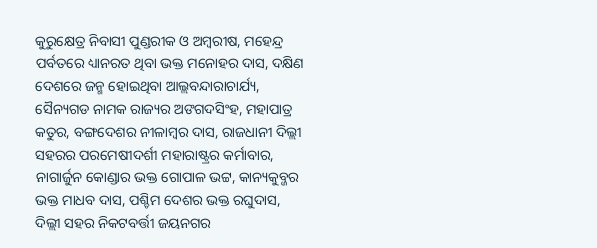କୁରୁକ୍ଷେତ୍ର ନିବାସୀ ପୁଣ୍ଡରୀକ ଓ ଅମ୍ବରୀଷ, ମହେନ୍ଦ୍ର ପର୍ବତରେ ଧ୍ୟାନରତ ଥିବା ଭକ୍ତ ମନୋହର ଦାସ, ଦକ୍ଷିଣ ଦେଶରେ ଜନ୍ମ ହୋଇଥିବା ଆଲ୍ଲବନ୍ଦାରାଚାର୍ଯ୍ୟ, ସୈନ୍ୟଗଡ ନାମକ ରାଜ୍ୟର ଅଙଗଦସିଂହ, ମହାପାତ୍ର କତୁର, ବଙ୍ଗଦେଶର ନୀଳାମ୍ବର ଦାସ, ରାଜଧାନୀ ଦିଲ୍ଲୀ ସହରର ପରମେଷୀଦର୍ଶୀ ମହାରାଷ୍ଟ୍ରର କର୍ମାବାର, ନାଗାର୍ଜୁନ କୋଣ୍ଡାର ଭକ୍ତ ଗୋପାଳ ଭଟ୍ଟ, କାନ୍ୟକୁବ୍ଜର ଭକ୍ତ ମାଧବ ଦାସ, ପଶ୍ଚିମ ଦେଶର ଭକ୍ତ ରଘୁଦାସ, ଦିଲ୍ଲୀ ସହର ନିକଟବର୍ତ୍ତୀ ଜୟନଗର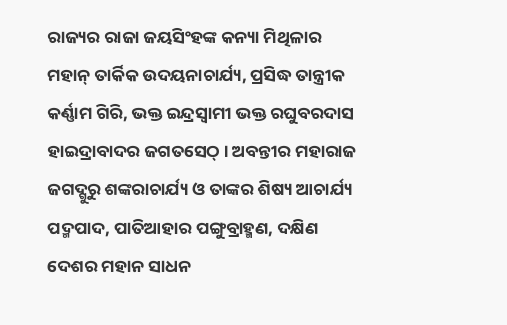ରାଜ୍ୟର ରାଜା ଜୟସିଂହଙ୍କ କନ୍ୟା ମିଥିଳାର ମହାନ୍ ତାର୍କିକ ଉଦୟନାଚାର୍ଯ୍ୟ, ପ୍ରସିଦ୍ଧ ତାନ୍ତ୍ରୀକ କର୍ଣ୍ଣାମ ଗିରି, ଭକ୍ତ ଇନ୍ଦ୍ରସ୍ୱାମୀ ଭକ୍ତ ରଘୁବରଦାସ ହାଇଦ୍ରାବାଦର ଜଗତସେଠ୍ । ଅବନ୍ତୀର ମହାରାଜ ଜଗଦ୍ଗୁରୁ ଶଙ୍କରାଚାର୍ଯ୍ୟ ଓ ତାଙ୍କର ଶିଷ୍ୟ ଆଚାର୍ଯ୍ୟ ପଦ୍ମପାଦ, ପାତିଆହାର ପଙ୍ଗୁବ୍ରାହ୍ମଣ, ଦକ୍ଷିଣ ଦେଶର ମହାନ ସାଧନ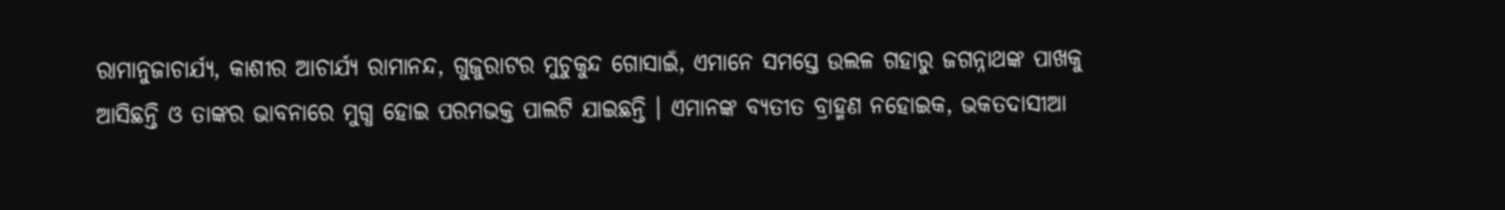ରାମାନୁଜାଚାର୍ଯ୍ୟ, କାଶୀର ଆଚାର୍ଯ୍ୟ ରାମାନନ୍ଦ, ଗୁଜୁରାଟର ମୁଚୁକୁନ୍ଦ ଗୋସାଇଁ, ଏମାନେ ସମସ୍ତେ ଉଲଳ ଗହାରୁ ଜଗନ୍ନାଥଙ୍କ ପାଖକୁ ଆସିଛନ୍ତି ଓ ତାଙ୍କର ଭାବନାରେ ମୁଗ୍ଧ ହୋଇ ପରମଭକ୍ତ ପାଲଟି ଯାଇଛନ୍ତି । ଏମାନଙ୍କ ବ୍ୟତୀତ ବ୍ରାହ୍ମଣ ନହୋଇକ, ଭକତଦାସୀଆ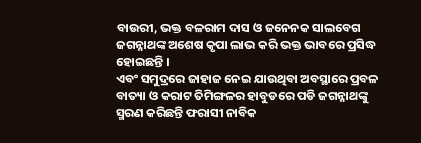ବାଉରୀ, ଭକ୍ତ ବଳରାମ ଦାସ ଓ ଜନେନକ ସାଲବେଗ ଜଗନ୍ନାଥଙ୍କ ଅଶେଷ କୃପା ଲାଭ କରି ଭକ୍ତ ଭାବରେ ପ୍ରସିଦ୍ଧ ହୋଇଛନ୍ତି ।
ଏବଂ ସମୁଦ୍ରରେ ଜାହାଜ ନେଇ ଯାଉଥିବା ଅବସ୍ଥାରେ ପ୍ରବଳ ବାତ୍ୟା ଓ କରାଟ ତିମିଙ୍ଗଳର ହାବୁଡରେ ପଡି ଜଗନ୍ନାଥଙ୍କୁ ସ୍ମରଣ କରିଛନ୍ତି ଫରାସୀ ନାବିକ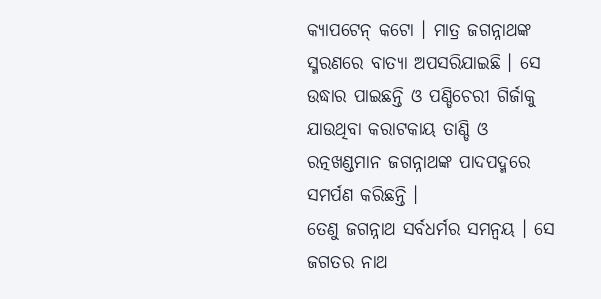କ୍ୟାପଟେନ୍ କଟୋ । ମାତ୍ର ଜଗନ୍ନାଥଙ୍କ ସ୍ମରଣରେ ବାତ୍ୟା ଅପସରିଯାଇଛି । ସେ ଉଦ୍ଧାର ପାଇଛନ୍ତି ଓ ପଣ୍ଡିଚେରୀ ଗିର୍ଜାକୁ ଯାଉଥିବା କରାଟକାୟ ତାଣ୍ଡି ଓ ରତ୍ନଖଣ୍ଡମାନ ଜଗନ୍ନାଥଙ୍କ ପାଦପଦ୍ମରେ ସମର୍ପଣ କରିଛନ୍ତି ।
ତେଣୁ ଜଗନ୍ନାଥ ସର୍ବଧର୍ମର ସମନ୍ୱୟ । ସେ ଜଗତର ନାଥ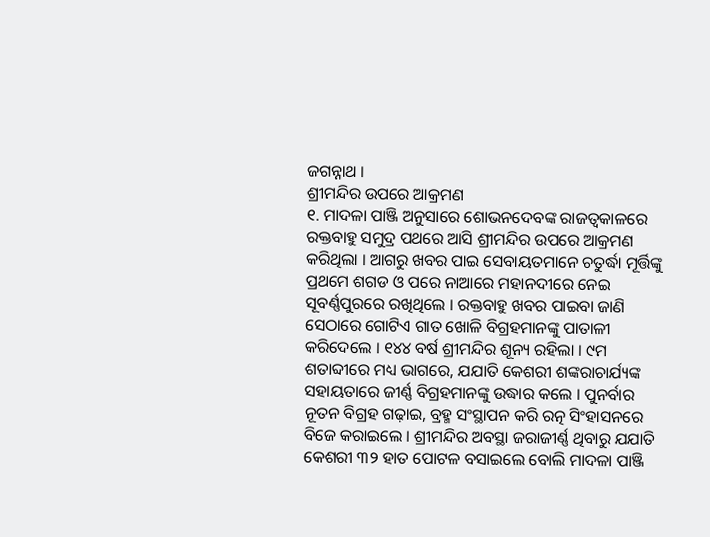ଜଗନ୍ନାଥ ।
ଶ୍ରୀମନ୍ଦିର ଉପରେ ଆକ୍ରମଣ
୧. ମାଦଳା ପାଞ୍ଜି ଅନୁସାରେ ଶୋଭନଦେବଙ୍କ ରାଜତ୍ୱକାଳରେ ରକ୍ତବାହୁ ସମୁଦ୍ର ପଥରେ ଆସି ଶ୍ରୀମନ୍ଦିର ଉପରେ ଆକ୍ରମଣ କରିଥିଲା । ଆଗରୁ ଖବର ପାଇ ସେବାୟତମାନେ ଚତୁର୍ଦ୍ଧା ମୂର୍ତ୍ତିଙ୍କୁ ପ୍ରଥମେ ଶଗଡ ଓ ପରେ ନାଆରେ ମହାନଦୀରେ ନେଇ ସୂବର୍ଣ୍ଣପୁରରେ ରଖିଥିଲେ । ରକ୍ତବାହୁ ଖବର ପାଇବା ଜାଣି ସେଠାରେ ଗୋଟିଏ ଗାତ ଖୋଳି ବିଗ୍ରହମାନଙ୍କୁ ପାତାଳୀ କରିଦେଲେ । ୧୪୪ ବର୍ଷ ଶ୍ରୀମନ୍ଦିର ଶୂନ୍ୟ ରହିଲା । ୯ମ ଶତାବ୍ଦୀରେ ମଧ୍ୟ ଭାଗରେ, ଯଯାତି କେଶରୀ ଶଙ୍କରାଚାର୍ଯ୍ୟଙ୍କ ସହାୟତାରେ ଜୀର୍ଣ୍ଣ ବିଗ୍ରହମାନଙ୍କୁ ଉଦ୍ଧାର କଲେ । ପୁନର୍ବାର ନୂତନ ବିଗ୍ରହ ଗଢ଼ାଇ, ବ୍ରହ୍ମ ସଂସ୍ଥାପନ କରି ରତ୍ନ ସିଂହାସନରେ ବିଜେ କରାଇଲେ । ଶ୍ରୀମନ୍ଦିର ଅବସ୍ଥା ଜରାଜୀର୍ଣ୍ଣ ଥିବାରୁ ଯଯାତି କେଶରୀ ୩୨ ହାତ ପୋଟଳ ବସାଇଲେ ବୋଲି ମାଦଳା ପାଞ୍ଜି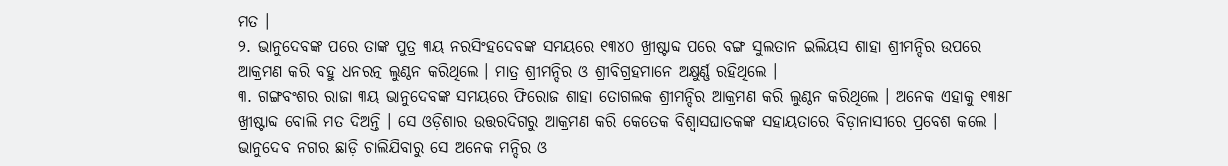ମତ ।
୨. ଭାନୁଦେବଙ୍କ ପରେ ତାଙ୍କ ପୁତ୍ର ୩ୟ ନରସିଂହଦେବଙ୍କ ସମୟରେ ୧୩୪୦ ଖ୍ରୀଷ୍ଟାବ୍ଦ ପରେ ବଙ୍ଗ ସୁଲତାନ ଇଲିୟସ ଶାହା ଶ୍ରୀମନ୍ଦିର ଉପରେ ଆକ୍ରମଣ କରି ବହୁ ଧନରତ୍ନ ଲୁଣ୍ଠନ କରିଥିଲେ । ମାତ୍ର ଶ୍ରୀମନ୍ଦିର ଓ ଶ୍ରୀବିଗ୍ରହମାନେ ଅକ୍ଷୁର୍ଣ୍ଣ ରହିଥିଲେ ।
୩. ଗଙ୍ଗବଂଶର ରାଜା ୩ୟ ଭାନୁଦେବଙ୍କ ସମୟରେ ଫିରୋଜ ଶାହା ତୋଗଲକ ଶ୍ରୀମନ୍ଦିର ଆକ୍ରମଣ କରି ଲୁଣ୍ଠନ କରିଥିଲେ । ଅନେକ ଏହାକୁ ୧୩୫୮ ଖ୍ରୀଷ୍ଟାବ୍ଦ ବୋଲି ମତ ଦିଅନ୍ତି । ସେ ଓଡ଼ିଶାର ଉତ୍ତରଦିଗରୁ ଆକ୍ରମଣ କରି କେତେକ ବିଶ୍ୱାସଘାତକଙ୍କ ସହାୟତାରେ ବିଡ଼ାନାସୀରେ ପ୍ରବେଶ କଲେ । ଭାନୁଦେବ ନଗର ଛାଡ଼ି ଚାଲିଯିବାରୁ ସେ ଅନେକ ମନ୍ଦିର ଓ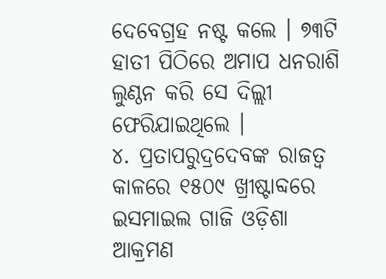ଦେବେଗ୍ରହ ନଷ୍ଟ କଲେ । ୭୩ଟି ହାତୀ ପିଠିରେ ଅମାପ ଧନରାଶି ଲୁଣ୍ଠନ କରି ସେ ଦିଲ୍ଲୀ ଫେରିଯାଇଥିଲେ ।
୪. ପ୍ରତାପରୁଦ୍ରଦେବଙ୍କ ରାଜତ୍ୱ କାଳରେ ୧୫୦୯ ଖ୍ରୀଷ୍ଟାବ୍ଦରେ ଇସମାଇଲ ଗାଜି ଓଡ଼ିଶା ଆକ୍ରମଣ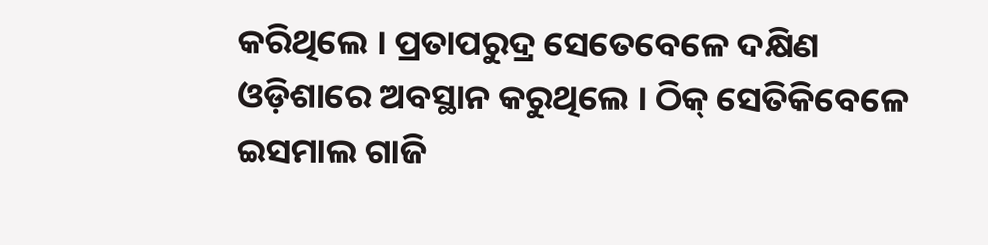କରିଥିଲେ । ପ୍ରତାପରୁଦ୍ର ସେତେବେଳେ ଦକ୍ଷିଣ ଓଡ଼ିଶାରେ ଅବସ୍ଥାନ କରୁଥିଲେ । ଠିକ୍ ସେତିକିବେଳେ ଇସମାଲ ଗାଜି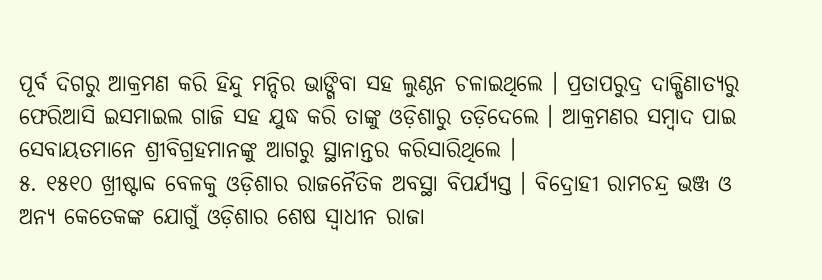ପୂର୍ବ ଦିଗରୁ ଆକ୍ରମଣ କରି ହିନ୍ଦୁ ମନ୍ଦିର ଭାଙ୍ଗିବା ସହ ଲୁଣ୍ଠନ ଚଳାଇଥିଲେ । ପ୍ରତାପରୁଦ୍ର ଦାକ୍ଷିଣାତ୍ୟରୁ ଫେରିଆସି ଇସମାଇଲ ଗାଜି ସହ ଯୁଦ୍ଧ କରି ତାଙ୍କୁ ଓଡ଼ିଶାରୁ ତଡ଼ିଦେଲେ । ଆକ୍ରମଣର ସମ୍ବାଦ ପାଇ ସେବାୟତମାନେ ଶ୍ରୀବିଗ୍ରହମାନଙ୍କୁ ଆଗରୁ ସ୍ଥାନାନ୍ତର କରିସାରିଥିଲେ ।
୫. ୧୫୧୦ ଖ୍ରୀଷ୍ଟାବ୍ଦ ବେଳକୁ ଓଡ଼ିଶାର ରାଜନୈତିକ ଅବସ୍ଥା ବିପର୍ଯ୍ୟସ୍ତ । ବିଦ୍ରୋହୀ ରାମଚନ୍ଦ୍ର ଭଞ୍ଜ ଓ ଅନ୍ୟ କେତେକଙ୍କ ଯୋଗୁଁ ଓଡ଼ିଶାର ଶେଷ ସ୍ୱାଧୀନ ରାଜା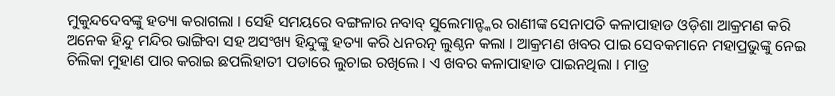ମୁକୁନ୍ଦଦେବଙ୍କୁ ହତ୍ୟା କରାଗଲା । ସେହି ସମୟରେ ବଙ୍ଗଳାର ନବାବ୍ ସୁଲେମାନ୍ଙ୍କର ରାଣୀଙ୍କ ସେନାପତି କଳାପାହାଡ ଓଡ଼ିଶା ଆକ୍ରମଣ କରି ଅନେକ ହିନ୍ଦୁ ମନ୍ଦିର ଭାଙ୍ଗିବା ସହ ଅସଂଖ୍ୟ ହିନ୍ଦୁଙ୍କୁ ହତ୍ୟା କରି ଧନରତ୍ନ ଲୁଣ୍ଠନ କଲା । ଆକ୍ରମଣ ଖବର ପାଇ ସେବକମାନେ ମହାପ୍ରଭୁଙ୍କୁ ନେଇ ଚିଲିକା ମୁହାଣ ପାର କରାଇ ଛପଲିହାତୀ ପଡାରେ ଲୁଚାଇ ରଖିଲେ । ଏ ଖବର କଳାପାହାଡ ପାଇନଥିଲା । ମାତ୍ର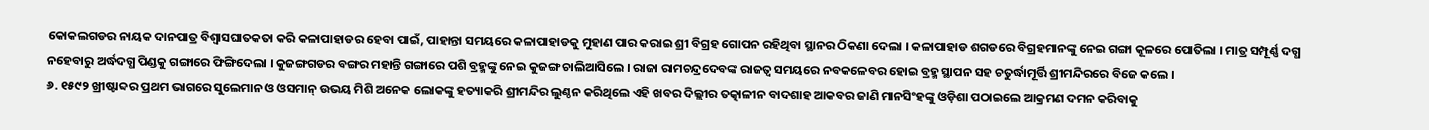କୋକଲଗଡର ନାୟକ ଦାନପାତ୍ର ବିଶ୍ୱାସଘାତକତା କରି କଳାପାହାଡର ହେବା ପାଇଁ, ପାହାନ୍ତା ସମୟରେ କଳାପାହାଡକୁ ମୁହାଣ ପାର କରାଇ ଶ୍ରୀ ବିଗ୍ରହ ଗୋପନ ରହିଥିବା ସ୍ଥାନର ଠିକଣା ଦେଲା । କଳାପାହାଡ ଶଗଡରେ ବିଗ୍ରହମାନଙ୍କୁ ନେଇ ଗଙ୍ଗା କୂଳରେ ପୋତିଲା । ମାତ୍ର ସମ୍ପୂର୍ଣ୍ଣ ଦଗ୍ଧ ନହେବାରୁ ଅର୍ଦ୍ଧଦଗ୍ଧ ପିଣ୍ଡକୁ ଗଙ୍ଗାରେ ଫିଙ୍ଗିଦେଲା । କୁଜଙ୍ଗଗଡର ବଙ୍ଗର ମହାନ୍ତି ଗଙ୍ଗାରେ ପଶି ବ୍ରହ୍ମଙ୍କୁ ନେଇ କୁଜଙ୍ଗ ଚାଲିଆସିଲେ । ରାଜା ରାମଚନ୍ଦ୍ରଦେବଙ୍କ ରାଜତ୍ୱ ସମୟରେ ନବକଳେବର ହୋଇ ବ୍ରହ୍ମ ସ୍ଥାପନ ସହ ଚତୁର୍ଦ୍ଧାମୂର୍ତ୍ତି ଶ୍ରୀମନ୍ଦିରରେ ବିଜେ କଲେ ।
୬. ୧୫୯୨ ଖ୍ରୀଷ୍ଟାବ୍ଦର ପ୍ରଥମ ଭାଗରେ ସୁଲେମାନ ଓ ଓସମାନ୍ ଉଭୟ ମିଶି ଅନେକ ଲୋକଙ୍କୁ ହତ୍ୟାକରି ଶ୍ରୀମନ୍ଦିର ଲୁଣ୍ଠନ କରିଥିଲେ ଏହି ଖବର ଦିଲ୍ଲୀର ତତ୍କାଳୀନ ବାଦଶାହ ଆକବର ଜାଣି ମାନସିଂହଙ୍କୁ ଓଡ଼ିଶା ପଠାଇଲେ ଆକ୍ରମଣ ଦମନ କରିବାକୁ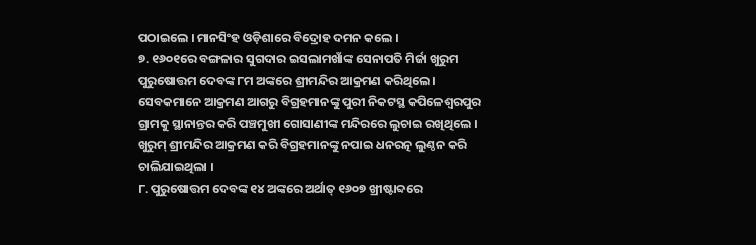ପଠାଇଲେ । ମାନସିଂହ ଓଡ଼ିଶାରେ ବିଦ୍ରୋହ ଦମନ କଲେ ।
୭. ୧୬୦୧ରେ ବଙ୍ଗଳାର ସୁଗଦାର ଇସଲାମଖାଁଙ୍କ ସେନାପତି ମିର୍ଜା ଖୁରୁମ ପୁରୁଷୋତ୍ତମ ଦେବଙ୍କ ୮ମ ଅଙ୍କରେ ଶ୍ରୀମନ୍ଦିର ଆକ୍ରମଣ କରିଥିଲେ । ସେବକମାନେ ଆକ୍ରମଣ ଆଗରୁ ବିଗ୍ରହମାନଙ୍କୁ ପୁରୀ ନିକଟସ୍ଥ କପିଳେଶ୍ୱରପୁର ଗ୍ରାମକୁ ସ୍ଥାନାନ୍ତର କରି ପଞ୍ଚମୁଖୀ ଗୋସାଣୀଙ୍କ ମନ୍ଦିରରେ ଲୁଚାଇ ରଖିଥିଲେ । ଖୁରୁମ୍ ଶ୍ରୀମନ୍ଦିର ଆକ୍ରମଣ କରି ବିଗ୍ରହମାନଙ୍କୁ ନପାଇ ଧନରତ୍ନ ଲୁଣ୍ଠନ କରି ଚାଲିଯାଇଥିଲା ।
୮. ପୁରୁଷୋତ୍ତମ ଦେବଙ୍କ ୧୪ ଅଙ୍କରେ ଅର୍ଥାତ୍ ୧୬୦୭ ଖ୍ରୀଷ୍ଟାବ୍ଦରେ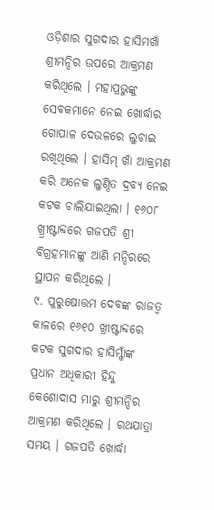ଓଡ଼ିଶାର ସୁଗଦାର ହାସିମଖାଁ ଶ୍ରୀମନ୍ଦିର ଉପରେ ଆକ୍ରମଣ କରିଥିଲେ । ମହାପ୍ରଭୁଙ୍କୁ ସେବକମାନେ ନେଇ ଖୋର୍ଦ୍ଧାର ଗୋପାଳ ଦେଉଳରେ ଲୁଚାଇ ରଖିଥିଲେ । ହାସିମ୍ ଖାଁ ଆକ୍ରମଣ କରି ଅନେକ ଲୁଣ୍ଠିତ ଦ୍ରବ୍ୟ ନେଇ କଟକ ଚାଲିଯାଇଥିଲା । ୧୬୦୮ ଖ୍ର୍ରୀଷ୍ଟାବ୍ଦରେ ଗଜପତି ଶ୍ରୀ ବିଗ୍ରହମାନଙ୍କୁ ଆଣି ମନ୍ଦିରରେ ସ୍ଥାପନ କରିଥିଲେ ।
୯. ପୁରୁଷୋତ୍ତମ ଦେବଙ୍କ ରାଜତ୍ୱ କାଳରେ ୧୬୧୦ ଖ୍ରୀଷ୍ଟାବ୍ଦରେ କଟକ ସୁଗଦାର ହାସିମ୍ଖାଁଙ୍କ ପ୍ରଧାନ ଅଧିକାରୀ ହିନ୍ଦୁ କେଶୋଦାସ ମାରୁ ଶ୍ରୀମନ୍ଦିର ଆକ୍ରମଣ କରିଥିଲେ । ରଥଯାତ୍ରା ସମୟ । ଗଜପତି ଖୋର୍ଦ୍ଧା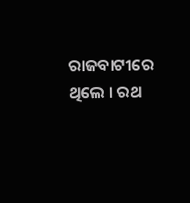ରାଜବାଟୀରେ ଥିଲେ । ରଥ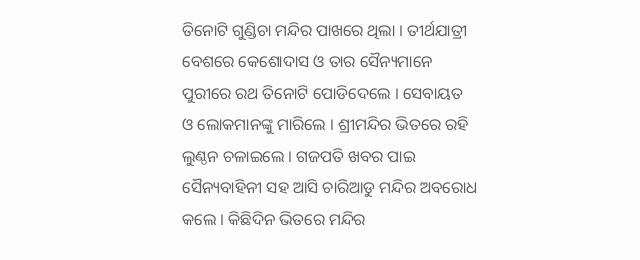ତିନୋଟି ଗୁଣ୍ଡିଚା ମନ୍ଦିର ପାଖରେ ଥିଲା । ତୀର୍ଥଯାତ୍ରୀ ବେଶରେ କେଶୋଦାସ ଓ ତାର ସୈନ୍ୟମାନେ ପୁରୀରେ ରଥ ତିନୋଟି ପୋଡିଦେଲେ । ସେବାୟତ ଓ ଲୋକମାନଙ୍କୁ ମାରିଲେ । ଶ୍ରୀମନ୍ଦିର ଭିତରେ ରହି ଲୁଣ୍ଠନ ଚଳାଇଲେ । ଗଜପତି ଖବର ପାଇ ସୈନ୍ୟବାହିନୀ ସହ ଆସି ଚାରିଆଡୁ ମନ୍ଦିର ଅବରୋଧ କଲେ । କିଛିଦିନ ଭିତରେ ମନ୍ଦିର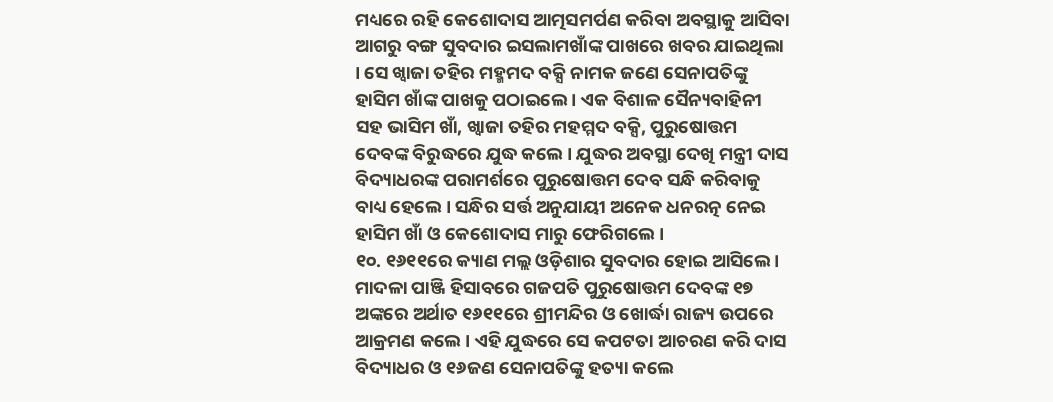ମଧ୍ୟରେ ରହି କେଶୋଦାସ ଆତ୍ମସମର୍ପଣ କରିବା ଅବସ୍ଥାକୁ ଆସିବା ଆଗରୁ ବଙ୍ଗ ସୁବଦାର ଇସଲାମଖାଁଙ୍କ ପାଖରେ ଖବର ଯାଇଥିଲା । ସେ ଖ୍ୱାଜା ତହିର ମହ୍ମମଦ ବକ୍ସି ନାମକ ଜଣେ ସେନାପତିଙ୍କୁ ହାସିମ ଖାଁଙ୍କ ପାଖକୁ ପଠାଇଲେ । ଏକ ବିଶାଳ ସୈନ୍ୟବାହିନୀ ସହ ଭାସିମ ଖାଁ, ଖ୍ୱାଜା ତହିର ମହମ୍ମଦ ବକ୍ସି, ପୁରୁଷୋତ୍ତମ ଦେବଙ୍କ ବିରୁଦ୍ଧରେ ଯୁଦ୍ଧ କଲେ । ଯୁଦ୍ଧର ଅବସ୍ଥା ଦେଖି ମନ୍ତ୍ରୀ ଦାସ ବିଦ୍ୟାଧରଙ୍କ ପରାମର୍ଶରେ ପୁରୁଷୋତ୍ତମ ଦେବ ସନ୍ଧି କରିବାକୁ ବାଧ୍ୟ ହେଲେ । ସନ୍ଧିର ସର୍ତ୍ତ ଅନୁଯାୟୀ ଅନେକ ଧନରତ୍ନ ନେଇ ହାସିମ ଖାଁ ଓ କେଶୋଦାସ ମାରୁ ଫେରିଗଲେ ।
୧୦. ୧୬୧୧ରେ କ୍ୟାଣ ମଲ୍ଲ ଓଡ଼ିଶାର ସୁବଦାର ହୋଇ ଆସିଲେ । ମାଦଳା ପାଞ୍ଜି ହିସାବରେ ଗଜପତି ପୁରୁଷୋତ୍ତମ ଦେବଙ୍କ ୧୭ ଅଙ୍କରେ ଅର୍ଥାତ ୧୬୧୧ରେ ଶ୍ରୀମନ୍ଦିର ଓ ଖୋର୍ଦ୍ଧା ରାଜ୍ୟ ଉପରେ ଆକ୍ରମଣ କଲେ । ଏହି ଯୁଦ୍ଧରେ ସେ କପଟତା ଆଚରଣ କରି ଦାସ ବିଦ୍ୟାଧର ଓ ୧୬ଜଣ ସେନାପତିଙ୍କୁ ହତ୍ୟା କଲେ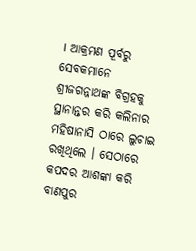। ଆକ୍ରମଣ ପୂର୍ବରୁ ସେବକମାନେ ଶ୍ରୀଜଗନ୍ନାଥଙ୍କ ବିଗ୍ରହକୁ ସ୍ଥାନାନ୍ତର କରି କଲିନାର ମହିଷାନାସି ଠାରେ ଲୁଚାଇ ରଖିଥିଲେ । ସେଠାରେ କପଦର ଆଶଙ୍କା କରି ବାଣପୁର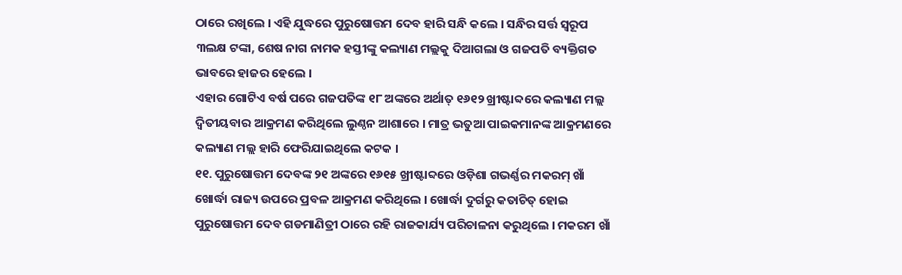ଠାରେ ରଖିଲେ । ଏହି ଯୁଦ୍ଧରେ ପୁରୁଷୋତ୍ତମ ଦେବ ହାରି ସନ୍ଧି କଲେ । ସନ୍ଧିର ସର୍ତ୍ତ ସ୍ୱରୂପ ୩ଲକ୍ଷ ଟଙ୍କା, ଶେଷ ନାଗ ନାମକ ହସ୍ତୀଙ୍କୁ କଲ୍ୟାଣ ମଲ୍ଲକୁ ଦିଆଗଲା ଓ ଗଜପତି ବ୍ୟକ୍ତିଗତ ଭାବରେ ହାଜର ହେଲେ ।
ଏହାର ଗୋଟିଏ ବର୍ଷ ପରେ ଗଜପତିଙ୍କ ୧୮ ଅଙ୍କରେ ଅର୍ଥାତ୍ ୧୬୧୨ ଖ୍ରୀଷ୍ଟାବ୍ଦରେ କଲ୍ୟାଣ ମଲ୍ଲ ଦ୍ୱିତୀୟବାର ଆକ୍ରମଣ କରିଥିଲେ ଲୁଣ୍ଠନ ଆଶାରେ । ମାତ୍ର ଭତୁଆ ପାଇକମାନଙ୍କ ଆକ୍ରମଣରେ କଲ୍ୟାଣ ମଲ୍ଲ ହାରି ଫେରିଯାଇଥିଲେ କଟକ ।
୧୧. ପୁରୁଷୋତ୍ତମ ଦେବଙ୍କ ୨୧ ଅଙ୍କରେ ୧୬୧୫ ଖ୍ରୀଷ୍ଟାବ୍ଦରେ ଓଡ଼ିଶା ଗଭର୍ଣ୍ଣର ମକରମ୍ ଖାଁ ଖୋର୍ଦ୍ଧା ରାଜ୍ୟ ଉପରେ ପ୍ରବଳ ଆକ୍ରମଣ କରିଥିଲେ । ଖୋର୍ଦ୍ଧା ଦୁର୍ଗରୁ କତାଚିତ୍ ହୋଇ ପୁରୁଷୋତ୍ତମ ଦେବ ଗଡମାଣିତ୍ରୀ ଠାରେ ରହି ରାଜକାର୍ଯ୍ୟ ପରିଚାଳନା କରୁଥିଲେ । ମକରମ ଖାଁ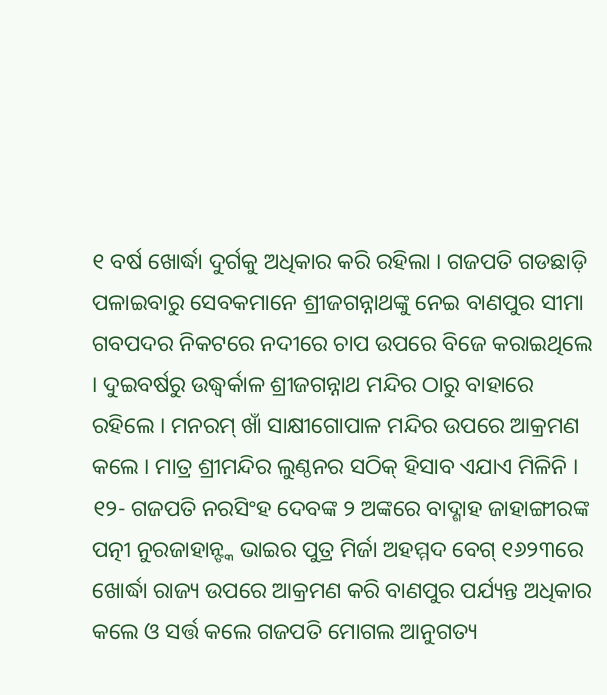୧ ବର୍ଷ ଖୋର୍ଦ୍ଧା ଦୁର୍ଗକୁ ଅଧିକାର କରି ରହିଲା । ଗଜପତି ଗଡଛାଡ଼ି ପଳାଇବାରୁ ସେବକମାନେ ଶ୍ରୀଜଗନ୍ନାଥଙ୍କୁ ନେଇ ବାଣପୁର ସୀମା ଗବପଦର ନିକଟରେ ନଦୀରେ ଚାପ ଉପରେ ବିଜେ କରାଇଥିଲେ । ଦୁଇବର୍ଷରୁ ଉଦ୍ଧ୍ୱର୍କାଳ ଶ୍ରୀଜଗନ୍ନାଥ ମନ୍ଦିର ଠାରୁ ବାହାରେ ରହିଲେ । ମନରମ୍ ଖାଁ ସାକ୍ଷୀଗୋପାଳ ମନ୍ଦିର ଉପରେ ଆକ୍ରମଣ କଲେ । ମାତ୍ର ଶ୍ରୀମନ୍ଦିର ଲୁଣ୍ଠନର ସଠିକ୍ ହିସାବ ଏଯାଏ ମିଳିନି ।
୧୨- ଗଜପତି ନରସିଂହ ଦେବଙ୍କ ୨ ଅଙ୍କରେ ବାଦ୍ଶାହ ଜାହାଙ୍ଗୀରଙ୍କ ପତ୍ନୀ ନୁରଜାହାନ୍ଙ୍କ ଭାଇର ପୁତ୍ର ମିର୍ଜା ଅହମ୍ମଦ ବେଗ୍ ୧୬୨୩ରେ ଖୋର୍ଦ୍ଧା ରାଜ୍ୟ ଉପରେ ଆକ୍ରମଣ କରି ବାଣପୁର ପର୍ଯ୍ୟନ୍ତ ଅଧିକାର କଲେ ଓ ସର୍ତ୍ତ କଲେ ଗଜପତି ମୋଗଲ ଆନୁଗତ୍ୟ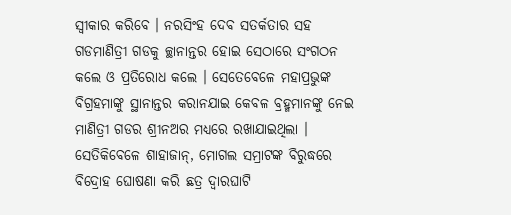ସ୍ୱୀକାର କରିବେ । ନରସିଂହ ଦେବ ସତର୍କତାର ସହ ଗଡମାଣିତ୍ରୀ ଗଡକୁ ଚ୍ଛାନାନ୍ତର ହୋଇ ସେଠାରେ ସଂଗଠନ କଲେ ଓ ପ୍ରତିରୋଧ କଲେ । ସେତେବେଳେ ମହାପ୍ରଭୁଙ୍କ ବିଗ୍ରହମାଙ୍କୁ ସ୍ଥାନାନ୍ତର କରାନଯାଇ କେବଳ ବ୍ରହ୍ମମାନଙ୍କୁ ନେଇ ମାଣିତ୍ରୀ ଗଡର ଶ୍ରୀନଅର ମଧ୍ୟରେ ରଖାଯାଇଥିଲା । ସେତିକିବେଳେ ଶାହାଜାନ୍, ମୋଗଲ ସମ୍ରାଟଙ୍କ ବିରୁଦ୍ଧରେ ବିଦ୍ରୋହ ଘୋଷଣା କରି ଛତ୍ର ଦ୍ୱାରଘାଟି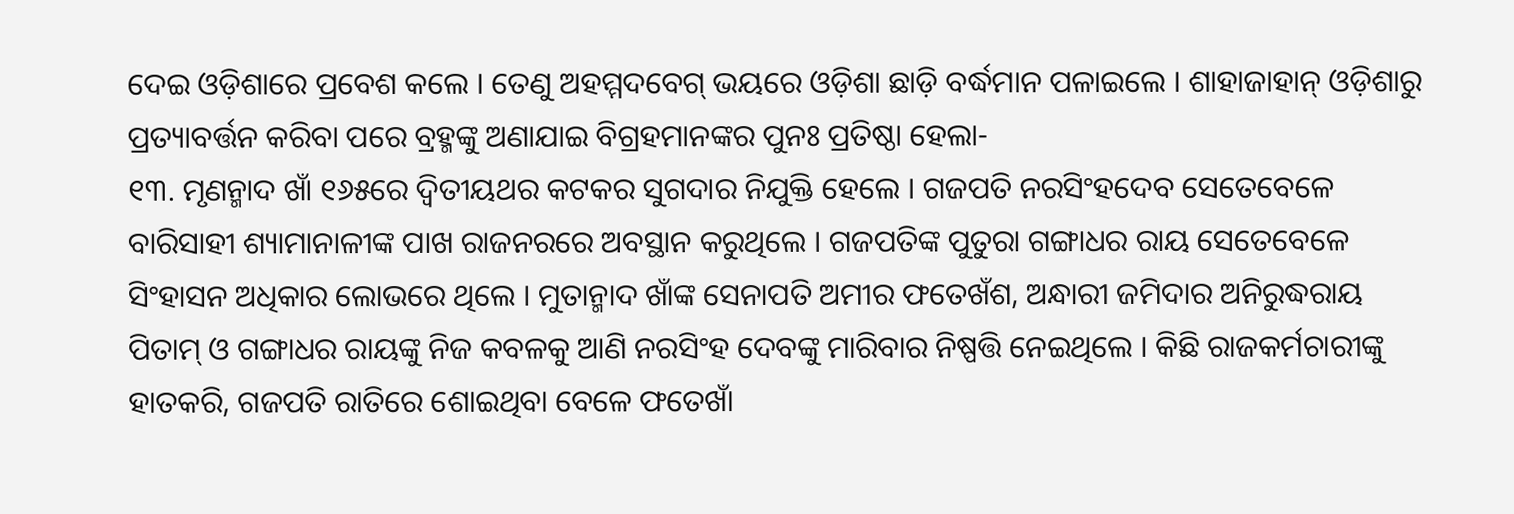ଦେଇ ଓଡ଼ିଶାରେ ପ୍ରବେଶ କଲେ । ତେଣୁ ଅହମ୍ମଦବେଗ୍ ଭୟରେ ଓଡ଼ିଶା ଛାଡ଼ି ବର୍ଦ୍ଧମାନ ପଳାଇଲେ । ଶାହାଜାହାନ୍ ଓଡ଼ିଶାରୁ ପ୍ରତ୍ୟାବର୍ତ୍ତନ କରିବା ପରେ ବ୍ରହ୍ମଙ୍କୁ ଅଣାଯାଇ ବିଗ୍ରହମାନଙ୍କର ପୁନଃ ପ୍ରତିଷ୍ଠା ହେଲା-
୧୩. ମୃଣନ୍ମାଦ ଖାଁ ୧୬୫ରେ ଦ୍ୱିତୀୟଥର କଟକର ସୁଗଦାର ନିଯୁକ୍ତି ହେଲେ । ଗଜପତି ନରସିଂହଦେବ ସେତେବେଳେ ବାରିସାହୀ ଶ୍ୟାମାନାଳୀଙ୍କ ପାଖ ରାଜନରରେ ଅବସ୍ଥାନ କରୁଥିଲେ । ଗଜପତିଙ୍କ ପୁତୁରା ଗଙ୍ଗାଧର ରାୟ ସେତେବେଳେ ସିଂହାସନ ଅଧିକାର ଲୋଭରେ ଥିଲେ । ମୁତାନ୍ମାଦ ଖାଁଙ୍କ ସେନାପତି ଅମୀର ଫତେଖଁଶ, ଅନ୍ଧାରୀ ଜମିଦାର ଅନିରୁଦ୍ଧରାୟ ପିତାମ୍ ଓ ଗଙ୍ଗାଧର ରାୟଙ୍କୁ ନିଜ କବଳକୁ ଆଣି ନରସିଂହ ଦେବଙ୍କୁ ମାରିବାର ନିଷ୍ପତ୍ତି ନେଇଥିଲେ । କିଛି ରାଜକର୍ମଚାରୀଙ୍କୁ ହାତକରି, ଗଜପତି ରାତିରେ ଶୋଇଥିବା ବେଳେ ଫତେଖାଁ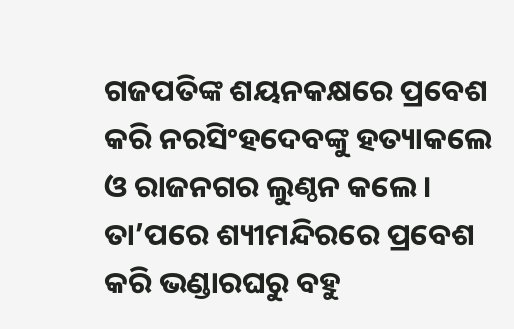ଗଜପତିଙ୍କ ଶୟନକକ୍ଷରେ ପ୍ରବେଶ କରି ନରସିଂହଦେବଙ୍କୁ ହତ୍ୟାକଲେ ଓ ରାଜନଗର ଲୁଣ୍ଠନ କଲେ । ତା’ପରେ ଶ୍ୟୀମନ୍ଦିରରେ ପ୍ରବେଶ କରି ଭଣ୍ଡାରଘରୁ ବହୁ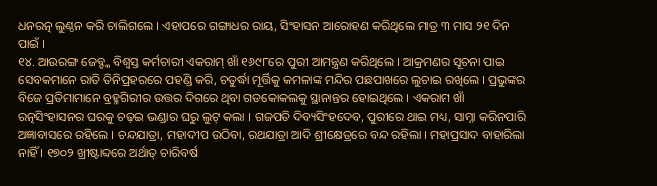ଧନରତ୍ନ ଲୁଣ୍ଠନ କରି ଚାଲିଗଲେ । ଏହାପରେ ଗଙ୍ଗାଧର ରାୟ, ସିଂହାସନ ଆରୋହଣ କରିଥିଲେ ମାତ୍ର ୩ ମାସ ୨୧ ଦିନ ପାଇଁ ।
୧୪. ଆଉରଙ୍ଗ ଜେବ୍ଙ୍କ ବିଶ୍ୱସ୍ତ କର୍ମଚାରୀ ଏକରାମ୍ ଖାଁ ୧୬୯୮ରେ ପୁରୀ ଆମନ୍ତ୍ରଣ କରିଥିଲେ । ଆକ୍ରମଣର ସୂଚନା ପାଇ ସେବକମାନେ ରାତି ତିନିପ୍ରହରରେ ପହଣ୍ଡି କରି, ଚତୁର୍ଦ୍ଧା ମୂର୍ତ୍ତିକୁ କମଳାଙ୍କ ମନ୍ଦିର ପଛପାଖରେ ଲୁଚାଇ ରଖିଲେ । ପ୍ରଭୁଙ୍କର ବିଜେ ପ୍ରତିମାମାନେ ବ୍ରହ୍ମଗିରୀର ଉତ୍ତର ଦିଗରେ ଥିବା ଗଡକୋକଲକୁ ସ୍ଥାନାନ୍ତର ହୋଇଥିଲେ । ଏକରାମ ଖାଁ ରତ୍ନସିଂହାସନର ଘରକୁ ଚଢ଼ଇ ଭଣ୍ଡାର ଘରୁ ଲୁଟ୍ କଲା । ଗଜପତି ଦିବ୍ୟସିଂହଦେବ, ପୁରୀରେ ଥାଇ ମଧ୍ୟ, ସାମ୍ନା କରିନପାରି ଅଜ୍ଞାବାସରେ ରହିଲେ । ଚନ୍ଦଯାତ୍ରା, ମହାଦୀପ ଉଠିବା, ରଥଯାତ୍ରା ଆଦି ଶ୍ରୀକ୍ଷେତ୍ରରେ ବନ୍ଦ ରହିଲା । ମହାପ୍ରସାଦ ବାହାରିଲା ନାହିଁ । ୧୭୦୨ ଖ୍ରୀଷ୍ଟାବ୍ଦରେ ଅର୍ଥାତ୍ ଚାରିବର୍ଷ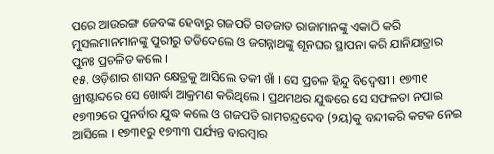ପରେ ଆଉରଙ୍ଗ ଜେବଙ୍କ ହେବାରୁ ଗଜପତି ଗଡଜାତ ରାଜାମାନଙ୍କୁ ଏକାଠି କରି ମୁସଲମାନମାନଙ୍କୁ ପୁରୀରୁ ତଡିଦେଲେ ଓ ଜଗନ୍ନାଥଙ୍କୁ ଶୂନଘର ସ୍ଥାପନା କରି ଯାନିଯାତ୍ରାର ପୁନଃ ପ୍ରଚଳିତ କଲେ ।
୧୫. ଓଡ଼ିଶାର ଶାସନ କ୍ଷେତ୍ରକୁ ଆସିଲେ ତକୀ ଖାଁ । ସେ ପ୍ରଚଳ ହିନ୍ଦୁ ବିଦ୍ୱେଷୀ । ୧୭୩୧ ଖ୍ରୀଷ୍ଟାବ୍ଦରେ ସେ ଖୋର୍ଦ୍ଧା ଆକ୍ରମଣ କରିଥିଲେ । ପ୍ରଥମଥର ଯୁଦ୍ଧରେ ସେ ସଫଳତା ନପାଇ ୧୭୩୨ରେ ପୁନର୍ବାର ଯୁଦ୍ଧ କଲେ ଓ ଗଜପତି ରାମଚନ୍ଦ୍ରଦେବ (୨ୟ)କୁ ବନ୍ଦୀକରି କଟକ ନେଇ ଆସିଲେ । ୧୭୩୧ରୁ ୧୭୩୩ ପର୍ଯ୍ୟନ୍ତ ବାରମ୍ବାର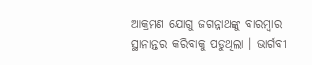ଆକ୍ରମଣ ଯୋଗୁ ଜଗନ୍ନାଥଙ୍କୁ ବାରମ୍ବାର ସ୍ଥାନାନ୍ତର କରିବାକୁ ପଡୁଥିଲା । ଭାର୍ଗବୀ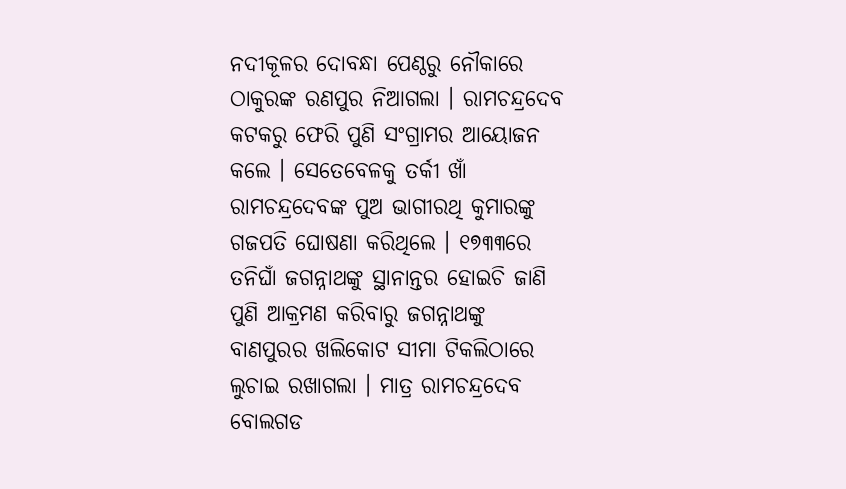ନଦୀକୂଳର ଦୋବନ୍ଧା ପେଣ୍ଠରୁ ନୌକାରେ ଠାକୁରଙ୍କ ରଣପୁର ନିଆଗଲା । ରାମଚନ୍ଦ୍ରଦେବ କଟକରୁ ଫେରି ପୁଣି ସଂଗ୍ରାମର ଆୟୋଜନ କଲେ । ସେତେବେଳକୁ ତର୍କୀ ଖାଁ ରାମଚନ୍ଦ୍ରଦେବଙ୍କ ପୁଅ ଭାଗୀରଥି କୁମାରଙ୍କୁ ଗଜପତି ଘୋଷଣା କରିଥିଲେ । ୧୭୩୩ରେ ତନିଘାଁ ଜଗନ୍ନାଥଙ୍କୁ ସ୍ଥାନାନ୍ତର ହୋଇଚି ଜାଣି ପୁଣି ଆକ୍ରମଣ କରିବାରୁ ଜଗନ୍ନାଥଙ୍କୁ ବାଣପୁରର ଖଲିକୋଟ ସୀମା ଟିକଲିଠାରେ ଲୁଚାଇ ରଖାଗଲା । ମାତ୍ର ରାମଚନ୍ଦ୍ରଦେବ ବୋଲଗଡ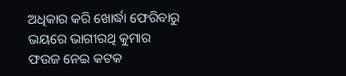ଅଧିକାର କରି ଖୋର୍ଦ୍ଧା ଫେରିବାରୁ ଭୟରେ ଭାଗୀରଥି କୁମାର ଫଉଜ ନେଇ କଟକ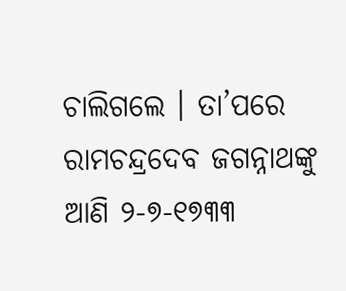ଚାଲିଗଲେ । ତା’ପରେ ରାମଚନ୍ଦ୍ରଦେବ ଜଗନ୍ନାଥଙ୍କୁ ଆଣି ୨-୭-୧୭୩୩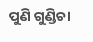ପୁଣି ଗୁଣ୍ଡିଚା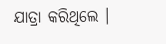ଯାତ୍ରା କରିଥିଲେ ।